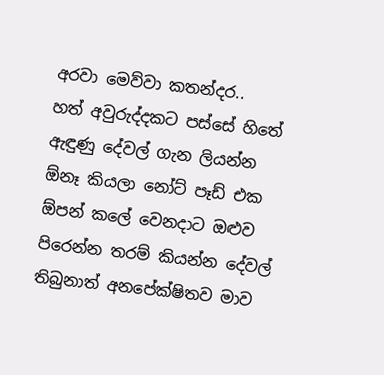අරවා මෙව්වා කතන්දර..
හත් අවුරුද්දකට පස්සේ හිතේ ඇඳුණු දේවල් ගැන ලියන්න ඕනෑ කියලා නෝට් පෑඩ් එක ඕපන් කලේ වෙනදාට ඔළුව පිරෙන්න තරම් කියන්න දේවල් තිබුනාත් අනපේක්ෂිතව මාව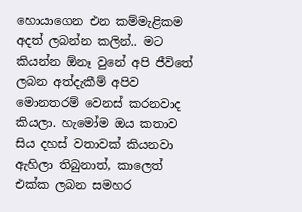හොයාගෙන එන කම්මැළිකම අදත් ලබන්න කලින්.. මට කියන්න ඕනෑ වුනේ අපි ජීවිතේ ලබන අත්දැකීම් අපිව මොනතරම් වෙනස් කරනවාද කියලා. හැමෝම ඔය කතාව සිය දහස් වතාවක් කියනවා ඇහිලා තිබුනාත්, කාලෙත් එක්ක ලබන සමහර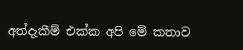අත්දැකීම් එක්ක අපි මේ කතාව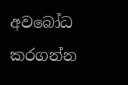අවබෝධ කරගන්න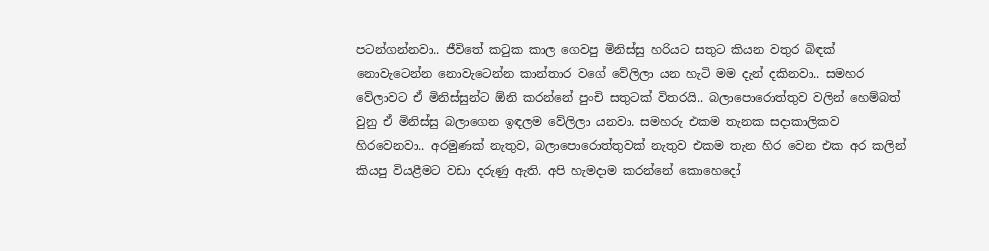පටන්ගන්නවා.. ජීවිතේ කටුක කාල ගෙවපු මිනිස්සු හරියට සතුට කියන වතුර බිඳක් නොවැටෙන්න නොවැටෙන්න කාන්තාර වගේ වේලිලා යන හැටි මම දැන් දකිනවා.. සමහර වේලාවට ඒ මිනිස්සුන්ට ඕනි කරන්නේ පුංචි සතුටක් විතරයි.. බලාපොරොත්තුව වලින් හෙම්බත් වුනු ඒ මිනිස්සු බලාගෙන ඉඳලම වේලිලා යනවා. සමහරු එකම තැනක සදාකාලිකව හිරවෙනවා.. අරමුණක් නැතුව, බලාපොරොත්තුවක් නැතුව එකම තැන හිර වෙන එක අර කලින් කියපු වියළීමට වඩා දරුණු ඇති. අපි හැමදාම කරන්නේ කොහෙදෝ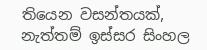තියෙන වසන්තයක්, නැත්තම් ඉස්සර සිංහල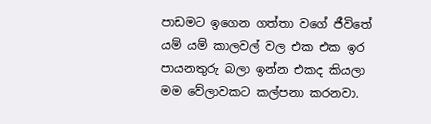පාඩමට ඉගෙන ගත්තා වගේ ජීවිතේ යම් යම් කාලවල් වල එක එක ඉර පායනතුරු බලා ඉන්න එකද කියලා මම වේලාවකට කල්පනා කරනවා.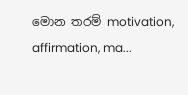මොන තරම් motivation, affirmation, ma...